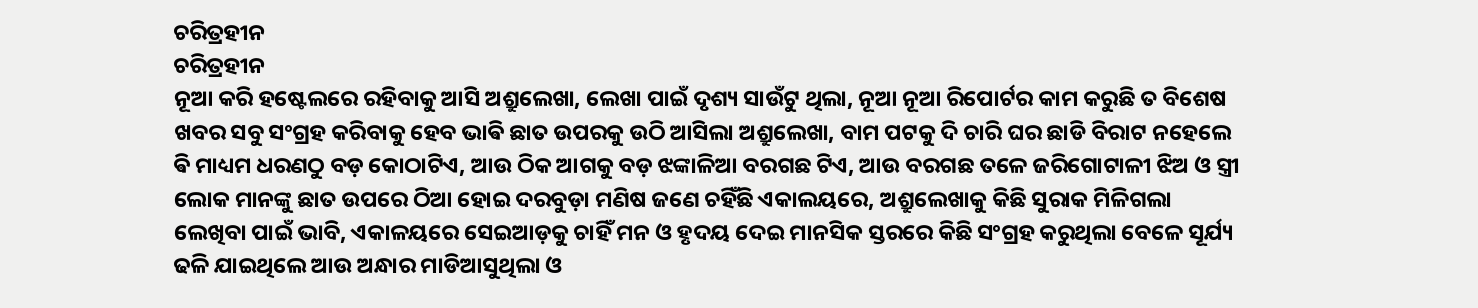ଚରିତ୍ରହୀନ
ଚରିତ୍ରହୀନ
ନୂଆ କରି ହଷ୍ଟେଲରେ ରହିବାକୁ ଆସି ଅଶ୍ରୁଲେଖା, ଲେଖା ପାଇଁ ଦୃଶ୍ୟ ସାଉଁଟୁ ଥିଲା, ନୂଆ ନୂଆ ରିପୋର୍ଟର କାମ କରୁଛି ତ ବିଶେଷ ଖବର ସବୁ ସଂଗ୍ରହ କରିବାକୁ ହେବ ଭାଵି ଛାତ ଉପରକୁ ଉଠି ଆସିଲା ଅଶ୍ରୁଲେଖା, ବାମ ପଟକୁ ଦି ଚାରି ଘର ଛାଡି ବିରାଟ ନହେଲେ ଵି ମାଧ୍ୟମ ଧରଣଠୁ ବଡ଼ କୋଠାଟିଏ, ଆଉ ଠିକ ଆଗକୁ ବଡ଼ ଝଙ୍କାଳିଆ ବରଗଛ ଟିଏ, ଆଉ ବରଗଛ ତଳେ ଜରିଗୋଟାଳୀ ଝିଅ ଓ ସ୍ତ୍ରୀ ଲୋକ ମାନଙ୍କୁ ଛାତ ଉପରେ ଠିଆ ହୋଇ ଦରବୁଡ଼ା ମଣିଷ ଜଣେ ଚହିଁଛି ଏକାଲୟରେ, ଅଶ୍ରୁଲେଖାକୁ କିଛି ସୁରାକ ମିଳିଗଲା ଲେଖିବା ପାଇଁ ଭାବି, ଏକାଳୟରେ ସେଇଆଡ଼କୁ ଚାହିଁ ମନ ଓ ହୃଦୟ ଦେଇ ମାନସିକ ସ୍ତରରେ କିଛି ସଂଗ୍ରହ କରୁଥିଲା ବେଳେ ସୂର୍ଯ୍ୟ ଢଳି ଯାଇଥିଲେ ଆଉ ଅନ୍ଧାର ମାଡିଆସୁଥିଲା ଓ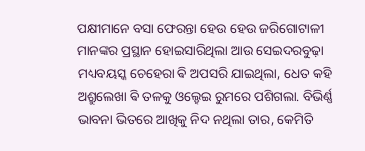ପକ୍ଷୀମାନେ ବସା ଫେରନ୍ତା ହେଉ ହେଉ ଜରିଗୋଟାଳୀ ମାନଙ୍କର ପ୍ରସ୍ଥାନ ହୋଇସାରିଥିଲା ଆଉ ସେଇଦରବୁଢ଼ା ମଧ୍ୟବୟସ୍କ ଚେହେରା ଵି ଅପସରି ଯାଇଥିଲା, ଧେତ କହି ଅଶ୍ରୁଲେଖା ଵି ତଳକୁ ଓଲ୍ହେଇ ରୁମରେ ପଶିଗଲା. ବିଭିର୍ଣ୍ଣ ଭାବନା ଭିତରେ ଆଖିକୁ ନିଦ ନଥିଲା ତାର, କେମିତି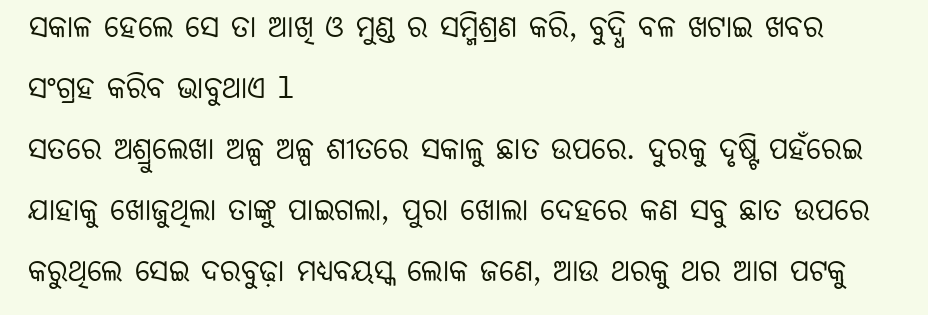ସକାଳ ହେଲେ ସେ ତା ଆଖି ଓ ମୁଣ୍ଡ ର ସମ୍ମିଶ୍ରଣ କରି, ବୁଦ୍ଧି ବଳ ଖଟାଇ ଖବର ସଂଗ୍ରହ କରିବ ଭାବୁଥାଏ l
ସତରେ ଅଶ୍ରୁଲେଖା ଅଳ୍ପ ଅଳ୍ପ ଶୀତରେ ସକାଳୁ ଛାତ ଉପରେ. ଦୁରକୁ ଦୃଷ୍ଟି ପହଁରେଇ ଯାହାକୁ ଖୋଜୁଥିଲା ତାଙ୍କୁ ପାଇଗଲା, ପୁରା ଖୋଲା ଦେହରେ କଣ ସବୁ ଛାତ ଉପରେ କରୁଥିଲେ ସେଇ ଦରବୁଢ଼ା ମଧ୍ୟବୟସ୍କ ଲୋକ ଜଣେ, ଆଉ ଥରକୁ ଥର ଆଗ ପଟକୁ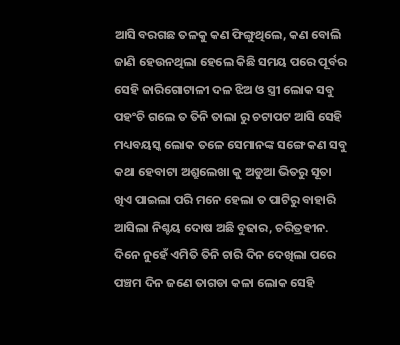ଆସି ବରଗଛ ତଳକୁ କଣ ଫିଙ୍ଗୁଥିଲେ, କଣ ବୋଲି ଜାଣି ହେଉନଥିଲା ହେଲେ କିଛି ସମୟ ପରେ ପୂର୍ବର ସେହି ଜାରିଗୋଟାଳୀ ଦଳ ଝିଅ ଓ ସ୍ତ୍ରୀ ଲୋକ ସବୁ ପହଂଚି ଗଲେ ତ ତିନି ତାଲା ରୁ ଚଟାପଟ ଆସି ସେହି ମଧ୍ୟବୟସ୍କ ଲୋକ ତଳେ ସେମାନଙ୍କ ସଙ୍ଗେ କଣ ସବୁ କଥା ହେବାଟା ଅଶ୍ରୁଲେଖା କୁ ଅଡୁଆ ଭିତରୁ ସୂତା ଖିଏ ପାଇଲା ପରି ମନେ ହେଲା ତ ପାଟିରୁ ବାହାରି ଆସିଲା ନିଶ୍ଚୟ ଦୋଷ ଅଛି ବୁଢାର, ଚରିତ୍ରହୀନ. ଦିନେ ନୁହେଁ ଏମିତି ତିନି ଚାରି ଦିନ ଦେଖିଲା ପରେ ପଞ୍ଚମ ଦିନ ଜଣେ ତାଗଡା କଳା ଲୋକ ସେହି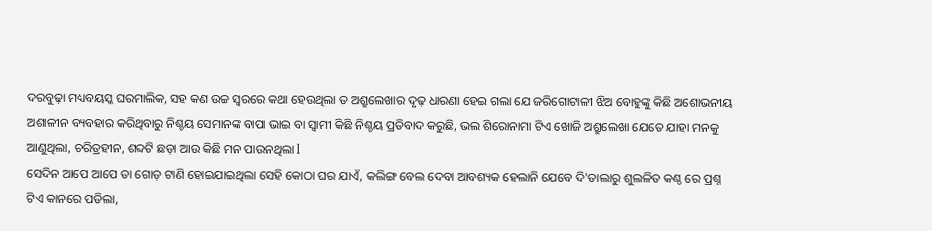ଦରବୁଢ଼ା ମଧ୍ୟବୟସ୍କ ଘରମାଲିକ, ସହ କଣ ଉଚ୍ଚ ସ୍ୱରରେ କଥା ହେଉଥିଲା ତ ଅଶ୍ରୁଲେଖାର ଦୃଢ଼ ଧାରଣା ହେଇ ଗଲା ଯେ ଜରିଗୋଟାଳୀ ଝିଅ ବୋହୁଙ୍କୁ କିଛି ଅଶୋଭନୀୟ ଅଶାଳୀନ ବ୍ୟବହାର କରିଥିବାରୁ ନିଶ୍ଚୟ ସେମାନଙ୍କ ବାପା ଭାଇ ବା ସ୍ୱାମୀ କିଛି ନିଶ୍ଚୟ ପ୍ରତିବାଦ କରୁଛି, ଭଲ ଶିରୋନାମା ଟିଏ ଖୋଜି ଅଶ୍ରୁଲେଖା ଯେତେ ଯାହା ମନକୁ ଆଣୁଥିଲା, ଚରିତ୍ରହୀନ, ଶବ୍ଦଟି ଛଡ଼ା ଆଉ କିଛି ମନ ପାଉନଥିଲା l
ସେଦିନ ଆପେ ଆପେ ତା ଗୋଡ଼ ଟାଣି ହୋଇଯାଇଥିଲା ସେହି କୋଠା ଘର ଯାଏଁ, କଲିଙ୍ଗ ବେଲ ଦେବା ଆବଶ୍ୟକ ହେଲାନି ଯେବେ ଦି'ତାଲାରୁ ଶୁଲଳିତ କଣ୍ଠ ରେ ପ୍ରଶ୍ନ ଟିଏ କାନରେ ପଡିଲା,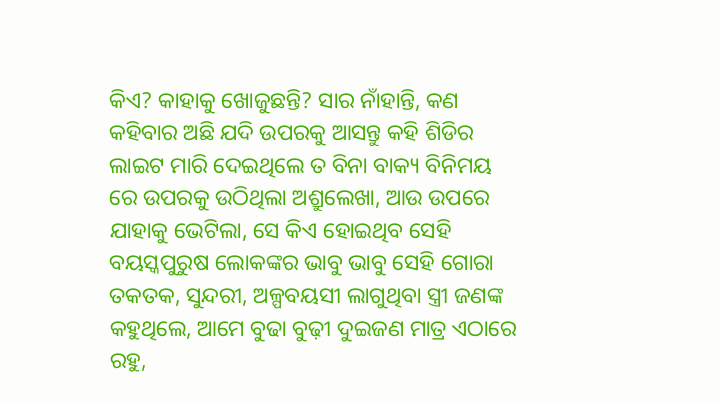କିଏ? କାହାକୁ ଖୋଜୁଛନ୍ତି? ସାର ନାଁହାନ୍ତି, କଣ କହିବାର ଅଛି ଯଦି ଉପରକୁ ଆସନ୍ତୁ କହି ଶିଡିର ଲାଇଟ ମାରି ଦେଇଥିଲେ ତ ବିନା ବାକ୍ୟ ବିନିମୟ ରେ ଉପରକୁ ଉଠିଥିଲା ଅଶ୍ରୁଲେଖା, ଆଉ ଉପରେ ଯାହାକୁ ଭେଟିଲା, ସେ କିଏ ହୋଇଥିବ ସେହି ବୟସ୍କପୁରୁଷ ଲୋକଙ୍କର ଭାବୁ ଭାବୁ ସେହି ଗୋରା ତକତକ, ସୁନ୍ଦରୀ, ଅଳ୍ପବୟସୀ ଲାଗୁଥିବା ସ୍ତ୍ରୀ ଜଣଙ୍କ କହୁଥିଲେ, ଆମେ ବୁଢା ବୁଢ଼ୀ ଦୁଇଜଣ ମାତ୍ର ଏଠାରେ ରହୁ,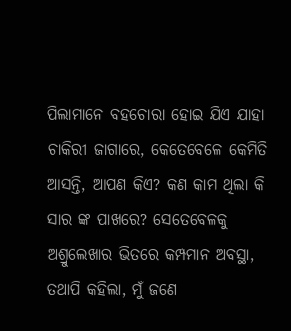ପିଲାମାନେ ବହଚୋରା ହୋଇ ଯିଏ ଯାହା ଚାକିରୀ ଜାଗାରେ, କେତେବେଳେ କେମିତି ଆସନ୍ତି, ଆପଣ କିଏ? କଣ କାମ ଥିଲା କି ସାର ଙ୍କ ପାଖରେ? ସେତେବେଳକୁ ଅଶ୍ରୁଲେଖାର ଭିତରେ କମ୍ପମାନ ଅବସ୍ଥା, ତଥାପି କହିଲା, ମୁଁ ଜଣେ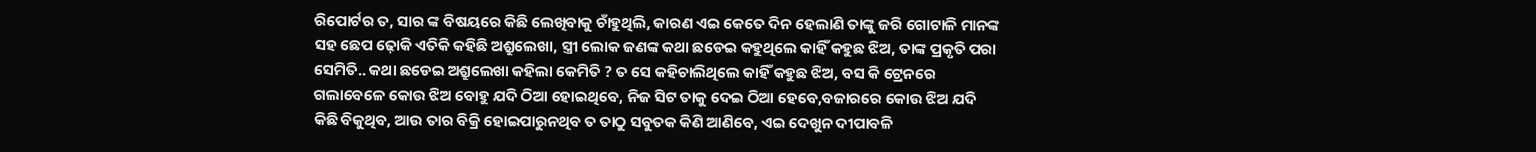ରିପୋର୍ଟର ତ, ସାର ଙ୍କ ବିଷୟରେ କିଛି ଲେଖିବାକୁ ଚାଁହୁଥିଲି, କାରଣ ଏଇ କେତେ ଦିନ ହେଲାଣି ତାଙ୍କୁ ଜରି ଗୋଟାଳି ମାନଙ୍କ ସହ ଛେପ ଢ଼ୋକି ଏତିକି କହିଛି ଅଶ୍ରୁଲେଖା, ସ୍ତ୍ରୀ ଲୋକ ଜଣଙ୍କ କଥା ଛଡେଇ କହୁଥିଲେ କାହିଁ କହୁଛ ଝିଅ, ତାଙ୍କ ପ୍ରକୃତି ପରା ସେମିତି.. କଥା ଛଡେଇ ଅଶ୍ରୁଲେଖା କହିଲା କେମିତି ? ତ ସେ କହିଚାଲିଥିଲେ କାହିଁ କହୁଛ ଝିଅ, ବସ କି ଟ୍ରେନରେ ଗଲାବେଳେ କୋଉ ଝିଅ ବୋହୁ ଯଦି ଠିଆ ହୋଇଥିବେ, ନିଜ ସିଟ ତାକୁ ଦେଇ ଠିଆ ହେବେ,ବଜାରରେ କୋଉ ଝିଅ ଯଦି କିଛି ବିକୁଥିବ, ଆଉ ତାର ବିକ୍ରି ହୋଇପାରୁନଥିବ ତ ତାଠୁ ସବୁତକ କିଣି ଆଣିବେ, ଏଇ ଦେଖୁନ ଦୀପାବଳି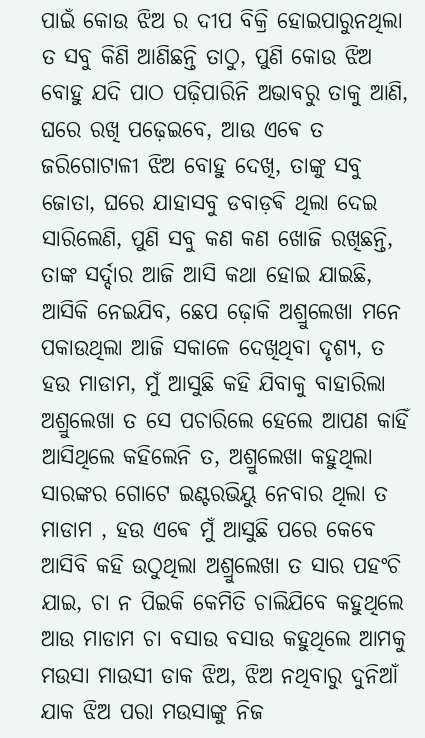ପାଇଁ କୋଉ ଝିଅ ର ଦୀପ ବିକ୍ରି ହୋଇପାରୁନଥିଲା ତ ସବୁ କିଣି ଆଣିଛନ୍ତି ତାଠୁ, ପୁଣି କୋଉ ଝିଅ ବୋହୁ ଯଦି ପାଠ ପଢ଼ିପାରିନି ଅଭାବରୁ ତାକୁ ଆଣି, ଘରେ ରଖି ପଢ଼େଇବେ, ଆଉ ଏଵେ ତ ଜରିଗୋଟାଳୀ ଝିଅ ବୋହୁ ଦେଖି, ତାଙ୍କୁ ସବୁ ଜୋତା, ଘରେ ଯାହାସବୁ ଡବାଡ଼ଵି ଥିଲା ଦେଇ ସାରିଲେଣି, ପୁଣି ସବୁ କଣ କଣ ଖୋଜି ରଖିଛନ୍ତି, ତାଙ୍କ ସର୍ଦ୍ଦାର ଆଜି ଆସି କଥା ହୋଇ ଯାଇଛି, ଆସିକି ନେଇଯିବ, ଛେପ ଢ଼ୋକି ଅଶ୍ରୁଲେଖା ମନେ ପକାଉଥିଲା ଆଜି ସକାଳେ ଦେଖିଥିବା ଦୃଶ୍ୟ, ତ ହଉ ମାଡାମ, ମୁଁ ଆସୁଛି କହି ଯିବାକୁ ବାହାରିଲା ଅଶ୍ରୁଲେଖା ତ ସେ ପଚାରିଲେ ହେଲେ ଆପଣ କାହିଁ ଆସିଥିଲେ କହିଲେନି ତ, ଅଶ୍ରୁଲେଖା କହୁଥିଲା ସାରଙ୍କର ଗୋଟେ ଇଣ୍ଟରଭିୟୁ ନେବାର ଥିଲା ତ ମାଡାମ , ହଉ ଏଵେ ମୁଁ ଆସୁଛି ପରେ କେବେ ଆସିବି କହି ଉଠୁଥିଲା ଅଶ୍ରୁଲେଖା ତ ସାର ପହଂଚି ଯାଇ, ଚା ନ ପିଇକି କେମିତି ଚାଲିଯିବେ କହୁଥିଲେ ଆଉ ମାଡାମ ଚା ବସାଉ ବସାଉ କହୁଥିଲେ ଆମକୁ ମଉସା ମାଉସୀ ଡାକ ଝିଅ, ଝିଅ ନଥିବାରୁ ଦୁନିଆଁ ଯାକ ଝିଅ ପରା ମଉସାଙ୍କୁ ନିଜ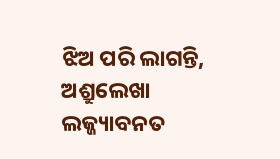ଝିଅ ପରି ଲାଗନ୍ତି, ଅଶ୍ରୁଲେଖା ଲଜ୍ଜ୍ୟାବନତ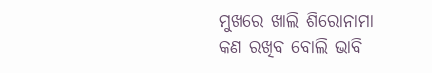ମୁଖରେ ଖାଲି ଶିରୋନାମା କଣ ରଖିବ ବୋଲି ଭାବି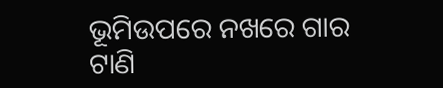ଭୂମିଉପରେ ନଖରେ ଗାର ଟାଣି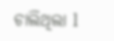ଚାଲିଥିଲା l